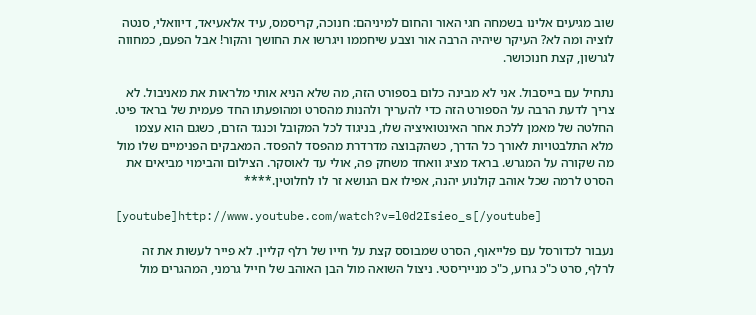שוב מגיעים אלינו בשמחה חגי האור והחום למיניהם: חנוכה, קריסמס, עיד אלאעיאד, דיוואלי, סנטה לוציה ומה לא? העיקר שיהיה הרבה אור וצבע שיחממו ויגרשו את החושך והקור! אבל הפעם, כמחווה לגרשון, קצת חנוכושר.

נתחיל עם בייסבול. אני לא מבינה כלום בספורט הזה, מה שלא הניא אותי מלראות את מאניבול. לא צריך לדעת הרבה על הספורט הזה כדי להעריך ולהנות מהסרט ומהופעתו החד פעמית של בראד פיט. החלטה של מאמן ללכת אחר האינטואיציה שלו, בניגוד לכל המקובל וכנגד הזרם, כשגם הוא עצמו מלא התלבטויות לאורך כל הדרך, כשהקבוצה מדרדרת מהפסד להפסד. המאבקים הפנימיים שלו מול מה שקורה על המגרש. בראד מציג וואחד משחק פה, אולי עד לאוסקר. הצילום והבימוי מביאים את הסרט לרמה שכל אוהב קולנוע יהנה, אפילו אם הנושא זר לו לחלוטין.****

[youtube]http://www.youtube.com/watch?v=l0d2Isieo_s[/youtube]

נעבור לכדורסל עם פלייאוף, הסרט שמבוסס קצת על חייו של רלף קליין. לא פייר לעשות את זה לרלף, סרט כ"כ גרוע, כ"כ מנייריסטי. ניצול השואה מול הבן האוהב של חייל גרמני, המהגרים מול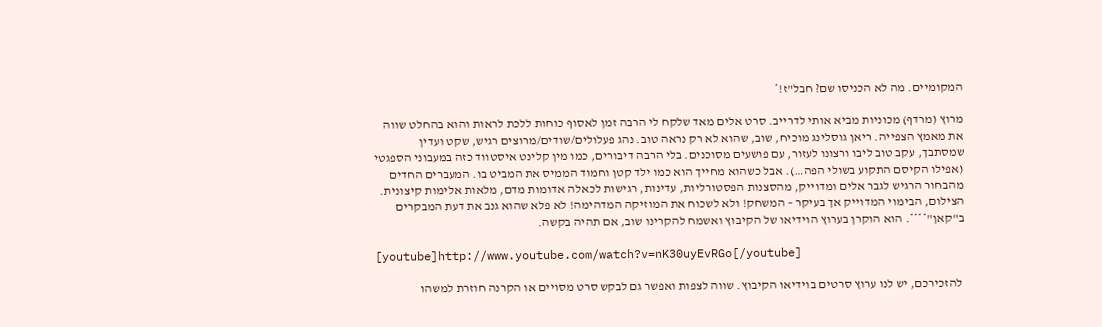המקומיים. מה לא הכניסו שם? חבל"ז!*

מרוץ (מרדף) מכוניות מביא אותי לדרייב. סרט אלים מאד שלקח לי הרבה זמן לאסוף כוחות ללכת לראות והוא בהחלט שווה את מאמץ הצפייה. ריאן גוסלינג מוכיח, שוב, שהוא לא רק נראה טוב. נהג פעלולים/שודים/מרוצים רגיש, שקט ועדין שמסתבך, עקב טוב ליבו ורצונו לעזור, עם פושעים מסוכנים. בלי הרבה דיבורים, כמו מין קלינט איסטווד כזה במעבוני הספגטי (אפילו הקיסם התקוע בשולי הפה…). אבל כשהוא מחייך הוא כמו ילד קטן וחמוד הממיס את המביט בו. המעברים החדים מהבחור הרגיש לגבר אלים ומדוייק, מהסצנות הפסטורליות, עדינות, רגישות לכאלה אדומות מדם, מלאות אלימות קיצונית. הצילום, הבימוי המדוייק אך בעיקר – המשחק! ולא לשכוח את המוזיקה המדהימה! לא פלא שהוא גנב את דעת המבקרים ב"קאן"****. הוא הוקרן בערוץ הוידיאו של הקיבוץ ואשמח להקרינו שוב, אם תהיה בקשה.

[youtube]http://www.youtube.com/watch?v=nK30uyEvRGo[/youtube]

 להזכירכם, יש לנו ערוץ סרטים בוידיאו הקיבוץ. שווה לצפות ואפשר גם לבקש סרט מסויים או הקרנה חוזרת למשהו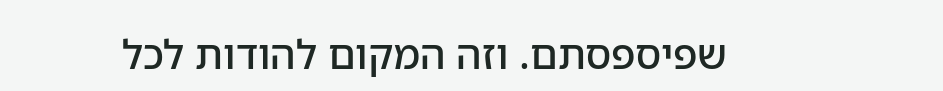שפיספסתם. וזה המקום להודות לכל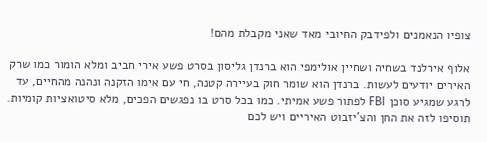צופיו הנאמנים ולפידבק החיובי מאד שאני מקבלת מהם!

אלוף אירלנד בשחיה ושחיין אולימפי הוא ברנדן גליסון בסרט פשע אירי חביב ומלא הומור כמו שרק האירים יודעים לעשות. ברנדן הוא שומר חוק בעיירה קטנה, חי עם אימו הזקנה ונהנה מהחיים, עד לרגע שמגיע סוכן FBI לפתור פשע אמיתי. כמו בכל סרט בו נפגשים הפכים, מלא סיטואציות קומיות. תוסיפו לזה את החן והצ'יזבוט האיריים ויש לכם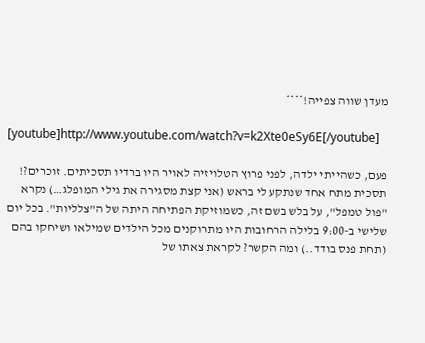מעדן שווה צפייה!****

[youtube]http://www.youtube.com/watch?v=k2Xte0eSy6E[/youtube]

פעם, כשהייתי ילדה, לפני פרוץ הטלויזיה לאויר היו ברדיו תסכיתים. זוכרים?! תסכית מתח אחד שנתקע לי בראש (אני קצת מסגירה את גילי המופלג…) נקרא "פול טמפל", על בלש בשם זה, כשמוזיקת הפתיחה היתה של ה"צלליות". בכל יום שלישי ב-9:00 בלילה הרחובות היו מתרוקנים מכל הילדים שמילאו ושיחקו בהם (תחת פנס בודד..) ומה הקשר? לקראת צאתו של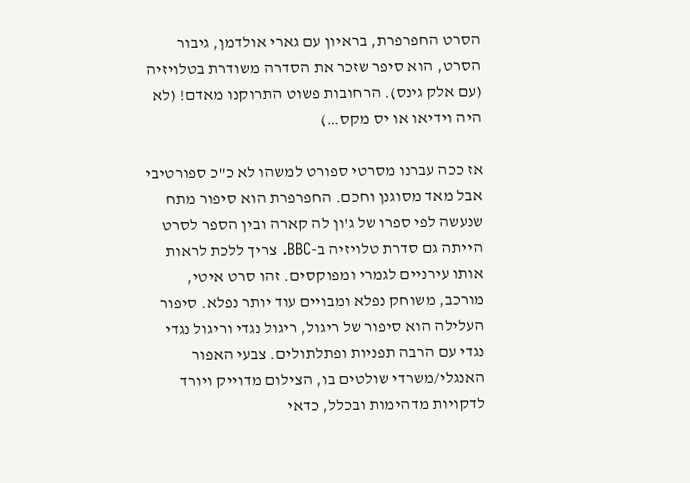הסרט החפרפרת, בראיון עם גארי אולדמן, גיבור הסרט, הוא סיפר שזכר את הסדרה משודרת בטלויזיה (עם אלק גינס). הרחובות פשוט התרוקנו מאדם! (לא היה וידיאו או יס מקס…)

אז ככה עברנו מסרטי ספורט למשהו לא כ"כ ספורטיבי אבל מאד מסוגנן וחכם. החפרפרת הוא סיפור מתח שנעשה לפי ספרו של ג'ון לה קארה ובין הספר לסרט הייתה גם סדרת טלויזיה ב-BBC. צריך ללכת לראות אותו עירניים לגמרי ומפוקסים. זהו סרט איטי, מורכב, משוחק נפלא ומבויים עוד יותר נפלא. סיפור העלילה הוא סיפור של ריגול, ריגול נגדי וריגול נגדי נגדי עם הרבה תפניות ופתלתולים. צבעי האפור האנגלי/משרדי שולטים בו, הצילום מדוייק ויורד לדקויות מדהימות ובכלל, כדאי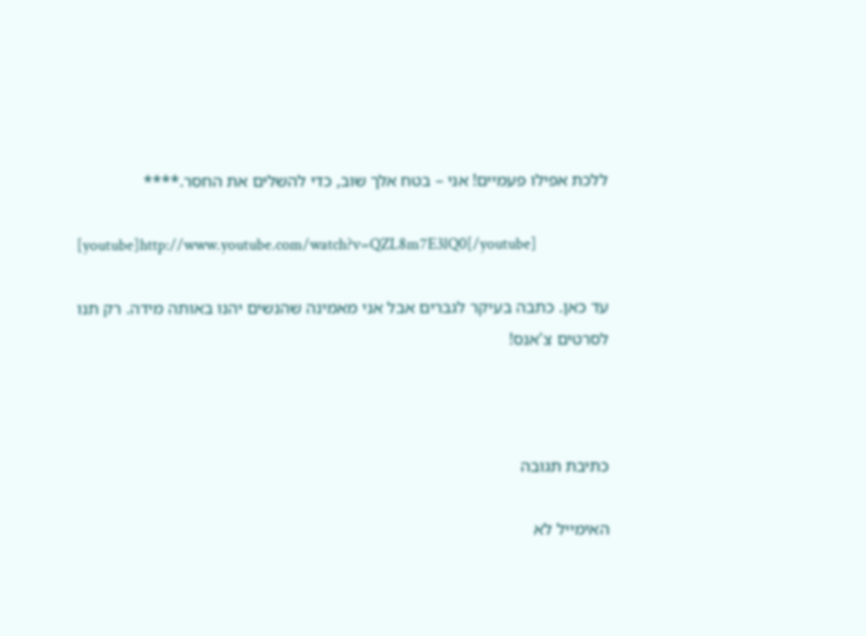ללכת אפילו פעמיים! אני – בטח אלך שוב, כדי להשלים את החסר.****

[youtube]http://www.youtube.com/watch?v=QZL8m7E3lQ0[/youtube]

עד כאן. כתבה בעיקר לגברים אבל אני מאמינה שהנשים יהנו באותה מידה. רק תנו לסרטים צ'אנס!



כתיבת תגובה

האימייל לא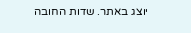יוצג באתר. שדות החובה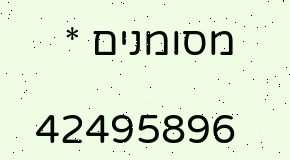מסומנים *

42495896